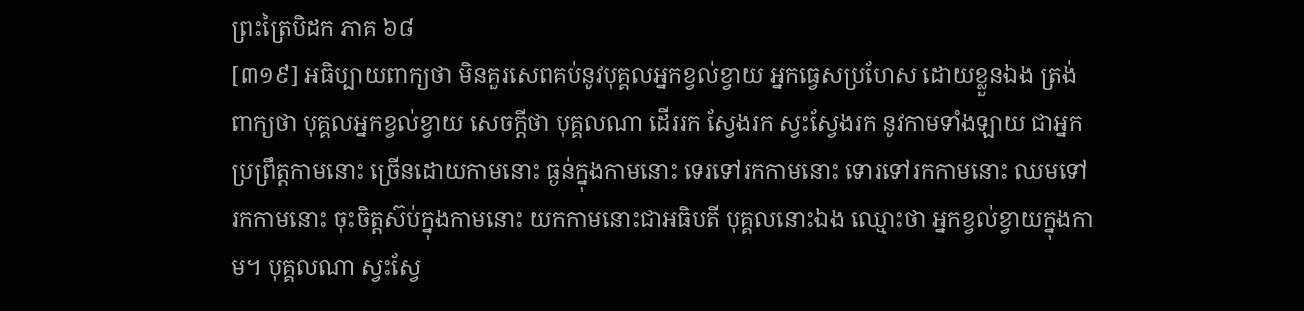ព្រះត្រៃបិដក ភាគ ៦៨
[៣១៩] អធិប្បាយពាក្យថា មិនគួរសេពគប់នូវបុគ្គលអ្នកខ្វល់ខ្វាយ អ្នកធ្វេសប្រហែស ដោយខ្លួនឯង ត្រង់ពាក្យថា បុគ្គលអ្នកខ្វល់ខ្វាយ សេចក្តីថា បុគ្គលណា ដើររក ស្វែងរក ស្វះស្វែងរក នូវកាមទាំងឡាយ ជាអ្នកប្រព្រឹត្តកាមនោះ ច្រើនដោយកាមនោះ ធ្ងន់ក្នុងកាមនោះ ទេរទៅរកកាមនោះ ទោរទៅរកកាមនោះ ឈមទៅរកកាមនោះ ចុះចិត្តស៊ប់ក្នុងកាមនោះ យកកាមនោះជាអធិបតី បុគ្គលនោះឯង ឈ្មោះថា អ្នកខ្វល់ខ្វាយក្នុងកាម។ បុគ្គលណា ស្វះស្វែ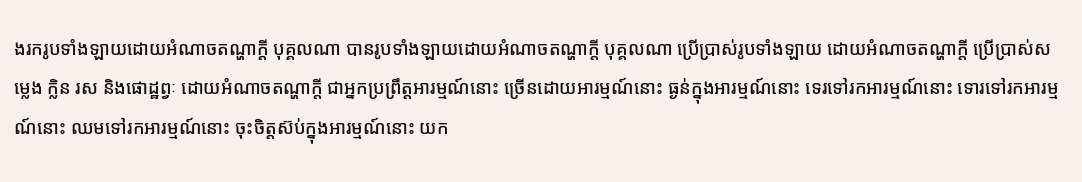ងរករូបទាំងឡាយដោយអំណាចតណ្ហាក្តី បុគ្គលណា បានរូបទាំងឡាយដោយអំណាចតណ្ហាក្តី បុគ្គលណា ប្រើប្រាស់រូបទាំងឡាយ ដោយអំណាចតណ្ហាក្តី ប្រើប្រាស់សម្លេង ក្លិន រស និងផោដ្ឋព្វៈ ដោយអំណាចតណ្ហាក្តី ជាអ្នកប្រព្រឹត្តអារម្មណ៍នោះ ច្រើនដោយអារម្មណ៍នោះ ធ្ងន់ក្នុងអារម្មណ៍នោះ ទេរទៅរកអារម្មណ៍នោះ ទោរទៅរកអារម្មណ៍នោះ ឈមទៅរកអារម្មណ៍នោះ ចុះចិត្តស៊ប់ក្នុងអារម្មណ៍នោះ យក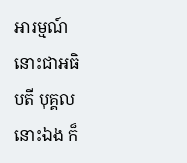អារម្មណ៍នោះជាអធិបតី បុគ្គលនោះឯង ក៏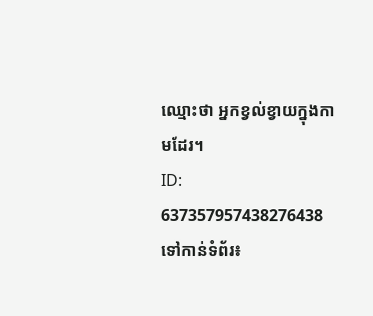ឈ្មោះថា អ្នកខ្វល់ខ្វាយក្នុងកាមដែរ។
ID: 637357957438276438
ទៅកាន់ទំព័រ៖